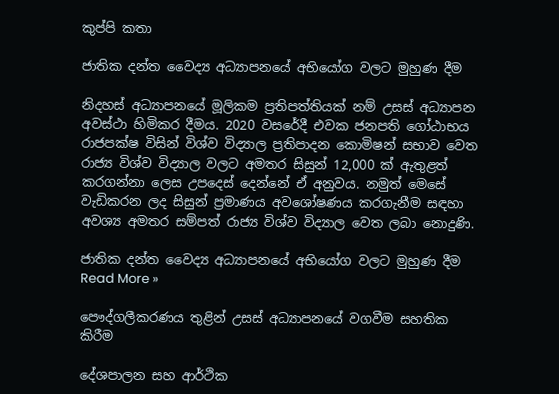කුප්පි කතා

ජාතික දන්ත වෛද්‍ය අධ්‍යාපනයේ අභියෝග වලට මුහුණ දීම

නිදහස් අධ්‍යාපනයේ මූලිකම ප්‍රතිපත්තියක් නම් උසස් අධ්‍යාපන අවස්ථා හිමිකර දීමය. 2020 වසරේදී එවක ජනපති ගෝඨාභය රාජපක්ෂ විසින් විශ්ව විද්‍යාල ප්‍රතිපාදන කොමිෂන් සභාව වෙත රාජ්‍ය විශ්ව විද්‍යාල වලට අමතර සිසුන් 12,000 ක් ඇතුළත් කරගන්නා ලෙස උපදෙස් දෙන්නේ ඒ අනුවය. නමුත් මෙසේ වැඩිකරන ලද සිසුන් ප්‍රමාණය අවශෝෂණය කරගැනීම සඳහා අවශ්‍ය අමතර සම්පත් රාජ්‍ය විශ්ව විද්‍යාල වෙත ලබා නොදුණි.

ජාතික දන්ත වෛද්‍ය අධ්‍යාපනයේ අභියෝග වලට මුහුණ දීම  Read More »

පෞද්ගලීකරණය තුළින් උසස් අධ්‍යාපනයේ වගවීම සහතික කිරීම

දේශපාලන සහ ආර්ථික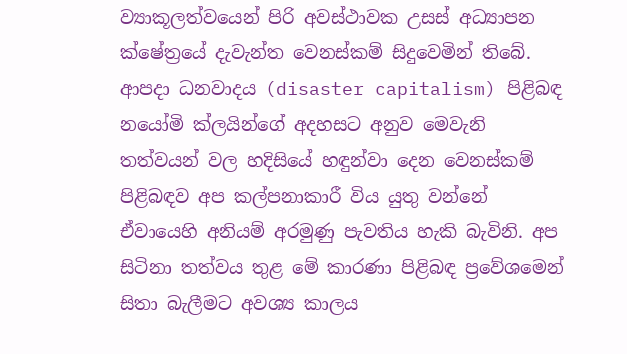ව්‍යාකූලත්වයෙන් පිරි අවස්ථාවක උසස් අධ්‍යාපන ක්ෂේත්‍රයේ දැවැන්ත වෙනස්කම් සිදුවෙමින් තිබේ. ආපදා ධනවාදය (disaster capitalism) පිළිබඳ නයෝමි ක්ලයින්ගේ අදහසට අනුව මෙවැනි තත්වයන් වල හදිසියේ හඳුන්වා දෙන වෙනස්කම් පිළිබඳව අප කල්පනාකාරී විය යුතු වන්නේ ඒවායෙහි අනියම් අරමුණු පැවතිය හැකි බැවිනි. අප සිටිනා තත්වය තුළ මේ කාරණා පිළිබඳ ප්‍රවේශමෙන් සිතා බැලීමට අවශ්‍ය කාලය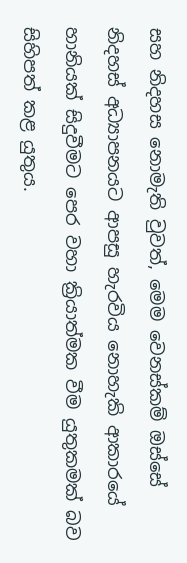සහ නිදහස නොමැති වුවත්, මෙම වෙනස්කම් ඔස්සේ නිදහස් අධ්‍යාපනයට ආපසු හැරවිය නොහැකි ආකාරයේ හානියක් සිදුවීමට පෙර වහා ක්‍රියාත්මක වීම යුතුකමක් බව සිහිපත් කළ යුතුය.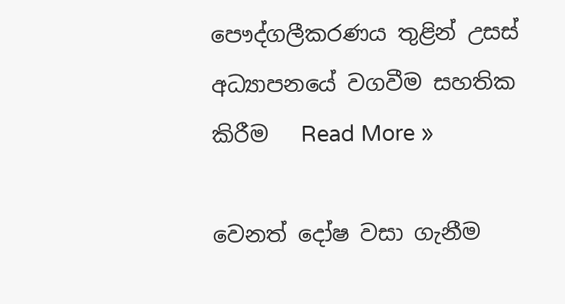පෞද්ගලීකරණය තුළින් උසස් අධ්‍යාපනයේ වගවීම සහතික කිරීම   Read More »

වෙනත් දෝෂ වසා ගැනීම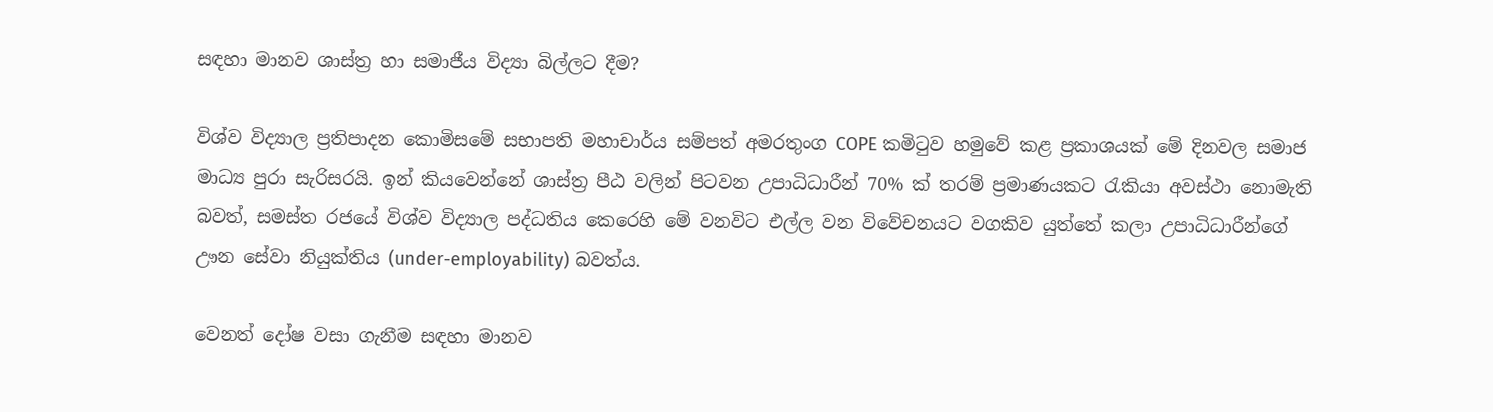සඳහා මානව ශාස්ත්‍ර හා සමාජීය විද්‍යා බිල්ලට දීම?

විශ්ව විද්‍යාල ප්‍රතිපාදන කොමිසමේ සභාපති මහාචාර්ය සම්පත් අමරතුංග COPE කමිටුව හමුවේ කළ ප්‍රකාශයක් මේ දිනවල සමාජ මාධ්‍ය පුරා සැරිසරයි. ඉන් කියවෙන්නේ ශාස්ත්‍ර පීඨ වලින් පිටවන උපාධිධාරීන් 70% ක් තරම් ප්‍රමාණයකට රැකියා අවස්ථා නොමැති බවත්, සමස්ත රජයේ විශ්ව විද්‍යාල පද්ධතිය කෙරෙහි මේ වනවිට එල්ල වන විවේචනයට වගකිව යුත්තේ කලා උපාධිධාරීන්ගේ ඌන සේවා නියුක්තිය (under-employability) බවත්ය.

වෙනත් දෝෂ වසා ගැනීම සඳහා මානව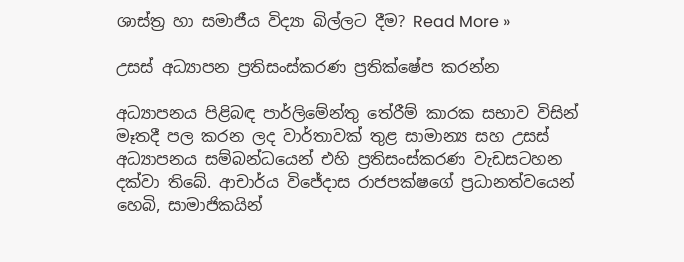ශාස්ත්‍ර හා සමාජීය විද්‍යා බිල්ලට දීම? Read More »

උසස් අධ්‍යාපන ප්‍රතිසංස්කරණ ප්‍රතික්ෂේප කරන්න

අධ්‍යාපනය පිළිබඳ පාර්ලිමේන්තු තේරීම් කාරක සභාව විසින් මෑතදී පල කරන ලද වාර්තාවක් තුළ සාමාන්‍ය සහ උසස් අධ්‍යාපනය සම්බන්ධයෙන් එහි ප්‍රතිසංස්කරණ වැඩසටහන දක්වා තිබේ. ආචාර්ය විජේදාස රාජපක්ෂගේ ප්‍රධානත්වයෙන් හෙබි, සාමාජිකයින්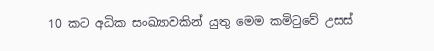10 කට අධික සංඛ්‍යාවකින් යුතු මෙම කමිටුවේ උසස්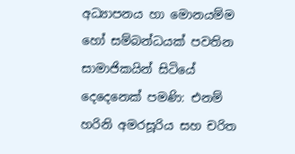අධ්‍යාපනය හා මොනයම්ම හෝ සම්බන්ධයක් පවතින සාමාජිකයින් සිටියේ දෙදෙනෙක් පමණි: එනම් හරිනි අමරසූරිය සහ චරිත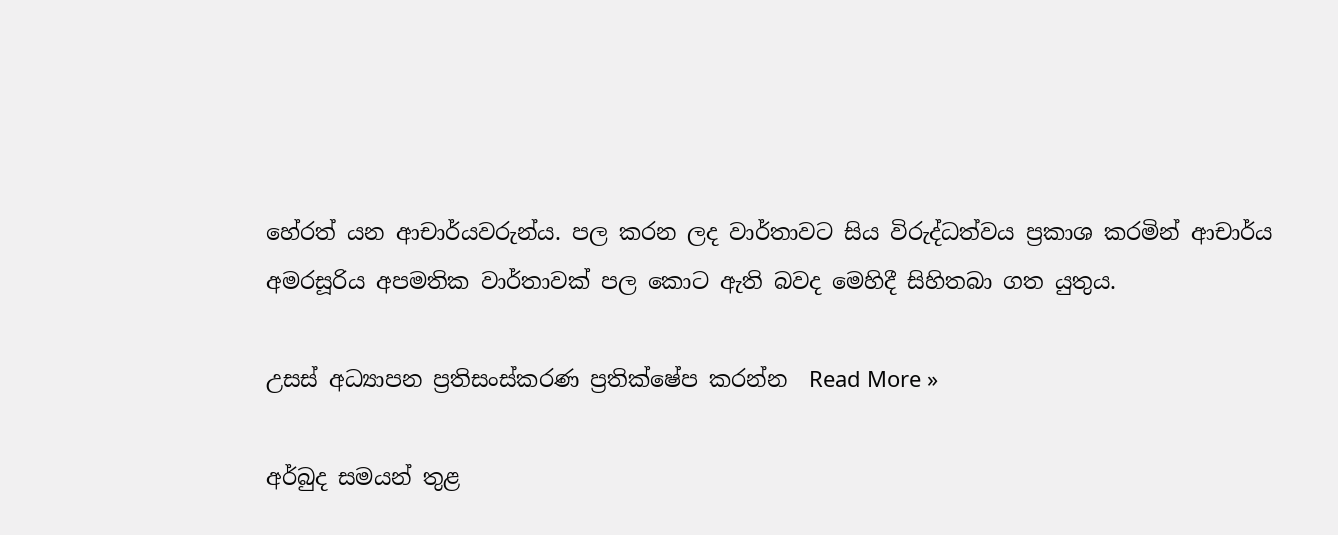හේරත් යන ආචාර්යවරුන්ය. පල කරන ලද වාර්තාවට සිය විරුද්ධත්වය ප්‍රකාශ කරමින් ආචාර්ය අමරසූරිය අපමතික වාර්තාවක් පල කොට ඇති බවද මෙහිදී සිහිතබා ගත යුතුය.

උසස් අධ්‍යාපන ප්‍රතිසංස්කරණ ප්‍රතික්ෂේප කරන්න  Read More »

අර්බුද සමයන් තුළ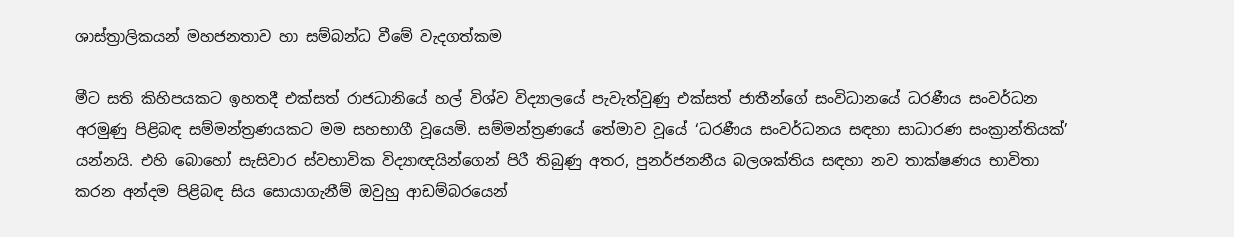ශාස්ත්‍රාලිකයන් මහජනතාව හා සම්බන්ධ වීමේ වැදගත්කම

මීට සති කිහිපයකට ඉහතදී එක්සත් රාජධානියේ හල් විශ්ව විද්‍යාලයේ පැවැත්වුණු එක්සත් ජාතීන්ගේ සංවිධානයේ ධරණීය සංවර්ධන අරමුණු පිළිබඳ සම්මන්ත්‍රණයකට මම සහභාගී වූයෙමි. සම්මන්ත්‍රණයේ තේමාව වූයේ ‘ධරණීය සංවර්ධනය සඳහා සාධාරණ සංක්‍රාන්තියක්’ යන්නයි. එහි බොහෝ සැසිවාර ස්වභාවික විද්‍යාඥයින්ගෙන් පිරී තිබුණු අතර, පුනර්ජනනීය බලශක්තිය සඳහා නව තාක්ෂණය භාවිතා කරන අන්දම පිළිබඳ සිය සොයාගැනීම් ඔවුහු ආඩම්බරයෙන්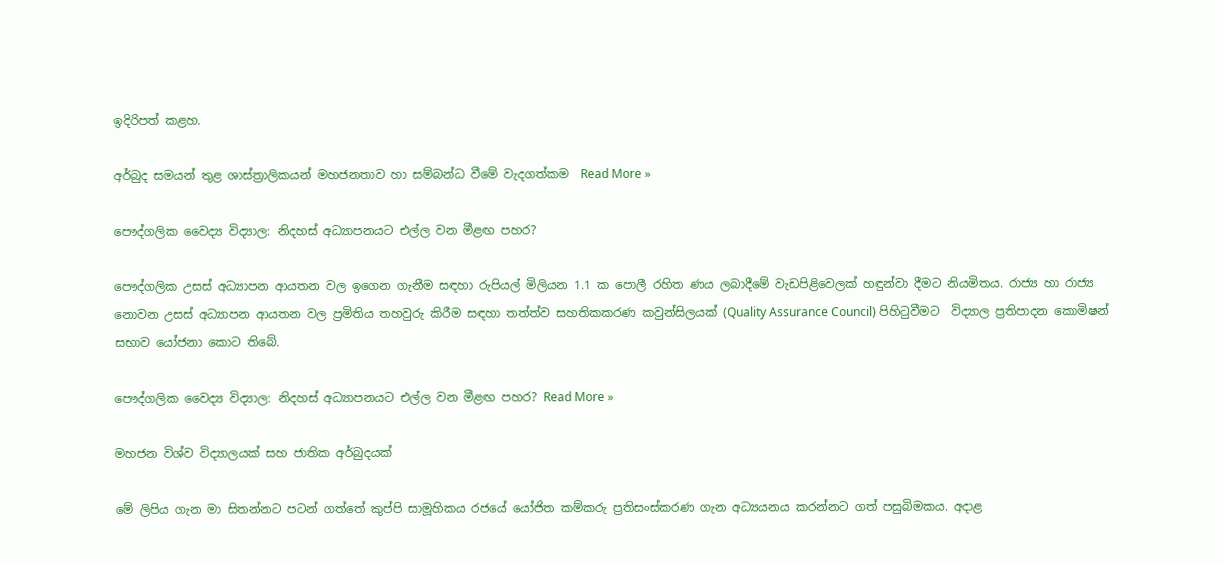ඉදිරිපත් කළහ.

අර්බුද සමයන් තුළ ශාස්ත්‍රාලිකයන් මහජනතාව හා සම්බන්ධ වීමේ වැදගත්කම  Read More »

පෞද්ගලික වෛද්‍ය විද්‍යාල: නිදහස් අධ්‍යාපනයට එල්ල වන මීළඟ පහර?

පෞද්ගලික උසස් අධ්‍යාපන ආයතන වල ඉගෙන ගැනීම සඳහා රුපියල් මිලියන 1.1 ක පොලී රහිත ණය ලබාදීමේ වැඩපිළිවෙලක් හඳුන්වා දීමට නියමිතය. රාජ්‍ය හා රාජ්‍ය නොවන උසස් අධ්‍යාපන ආයතන වල ප්‍රමිතිය තහවුරු කිරීම සඳහා තත්ත්ව සහතිකකරණ කවුන්සිලයක් (Quality Assurance Council) පිහිටුවීමට  විද්‍යාල ප්‍රතිපාදන කොමිෂන් සභාව යෝජනා කොට තිබේ.

පෞද්ගලික වෛද්‍ය විද්‍යාල: නිදහස් අධ්‍යාපනයට එල්ල වන මීළඟ පහර? Read More »

මහජන විශ්ව විද්‍යාලයක් සහ ජාතික අර්බුදයක්

මේ ලිපිය ගැන මා සිතන්නට පටන් ගත්තේ කුප්පි සාමූහිකය රජයේ යෝජිත කම්කරු ප්‍රතිසංස්කරණ ගැන අධ්‍යයනය කරන්නට ගත් පසුබිමකය. අදාළ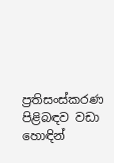ප්‍රතිසංස්කරණ පිළිබඳව වඩා හොඳින්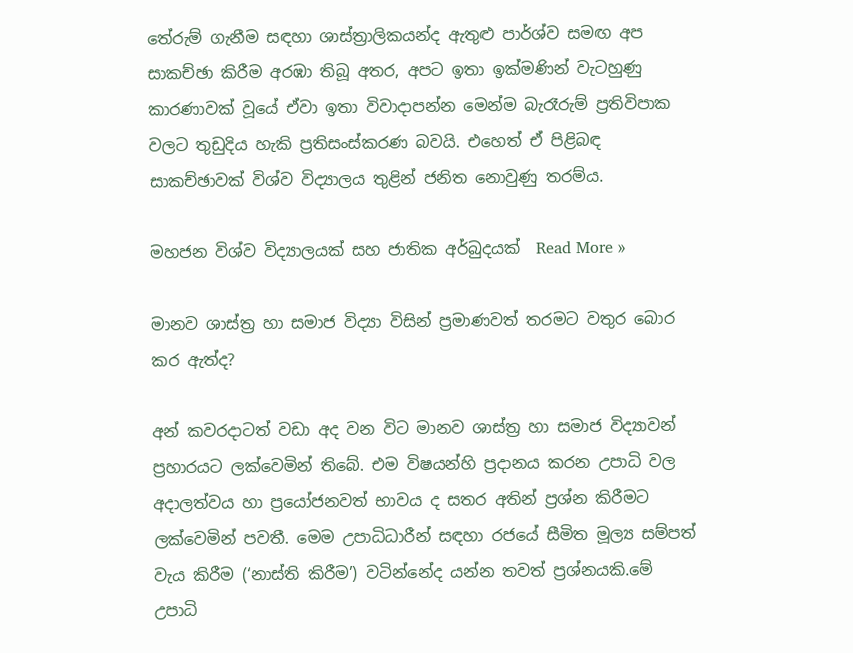තේරුම් ගැනීම සඳහා ශාස්ත්‍රාලිකයන්ද ඇතුළු පාර්ශ්ව සමඟ අප සාකච්ඡා කිරීම අරඹා තිබූ අතර, අපට ඉතා ඉක්මණින් වැටහුණු කාරණාවක් වූයේ ඒවා ඉතා විවාදාපන්න මෙන්ම බැරෑරුම් ප්‍රතිවිපාක වලට තුඩුදිය හැකි ප්‍රතිසංස්කරණ බවයි. එහෙත් ඒ පිළිබඳ සාකච්ඡාවක් විශ්ව විද්‍යාලය තුළින් ජනිත නොවුණු තරම්ය.

මහජන විශ්ව විද්‍යාලයක් සහ ජාතික අර්බුදයක්  Read More »

මානව ශාස්ත්‍ර හා සමාජ විද්‍යා විසින් ප්‍රමාණවත් තරමට වතුර බොර කර ඇත්ද?

අන් කවරදාටත් වඩා අද වන විට මානව ශාස්ත්‍ර හා සමාජ විද්‍යාවන් ප්‍රහාරයට ලක්වෙමින් තිබේ. එම විෂයන්හි ප්‍රදානය කරන උපාධි වල අදාලත්වය හා ප්‍රයෝජනවත් භාවය ද සතර අතින් ප්‍රශ්න කිරීමට ලක්වෙමින් පවතී. මෙම උපාධිධාරීන් සඳහා රජයේ සීමිත මූල්‍ය සම්පත් වැය කිරීම (‘නාස්ති කිරීම’) වටින්නේද යන්න තවත් ප්‍රශ්නයකි.මේ උපාධි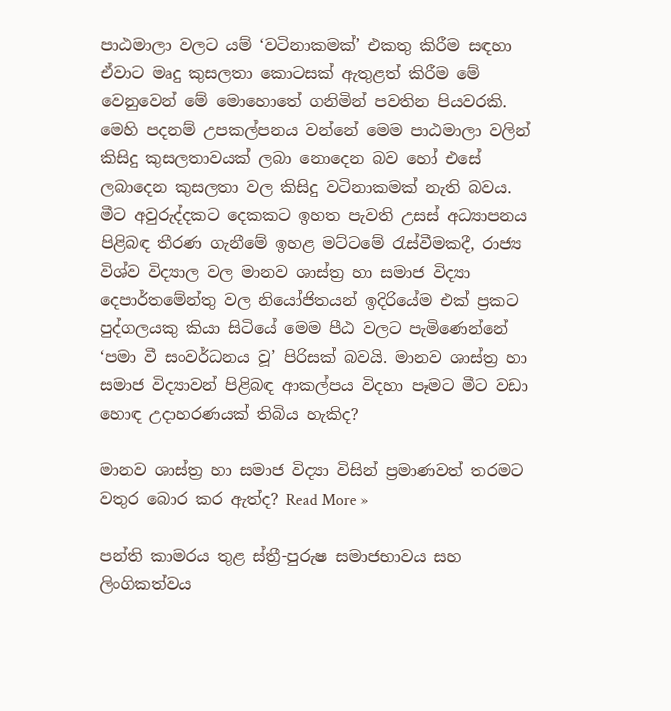පාඨමාලා වලට යම් ‘වටිනාකමක්’ එකතු කිරීම සඳහා ඒවාට මෘදු කුසලතා කොටසක් ඇතුළත් කිරීම මේ වෙනුවෙන් මේ මොහොතේ ගනිමින් පවතින පියවරකි. මෙහි පදනම් උපකල්පනය වන්නේ මෙම පාඨමාලා වලින් කිසිදු කුසලතාවයක් ලබා නොදෙන බව හෝ එසේ ලබාදෙන කුසලතා වල කිසිදු වටිනාකමක් නැති බවය. මීට අවුරුද්දකට දෙකකට ඉහත පැවති උසස් අධ්‍යාපනය පිළිබඳ තීරණ ගැනීමේ ඉහළ මට්ටමේ රැස්වීමකදී, රාජ්‍ය විශ්ව විද්‍යාල වල මානව ශාස්ත්‍ර හා සමාජ විද්‍යා දෙපාර්තමේන්තු වල නියෝජිතයන් ඉදිරියේම එක් ප්‍රකට පුද්ගලයකු කියා සිටියේ මෙම පීඨ වලට පැමිණෙන්නේ ‘පමා වී සංවර්ධනය වූ’ පිරිසක් බවයි. මානව ශාස්ත්‍ර හා සමාජ විද්‍යාවන් පිළිබඳ ආකල්පය විදහා පෑමට මීට වඩා හොඳ උදාහරණයක් තිබිය හැකිද?

මානව ශාස්ත්‍ර හා සමාජ විද්‍යා විසින් ප්‍රමාණවත් තරමට වතුර බොර කර ඇත්ද? Read More »

පන්ති කාමරය තුළ ස්ත්‍රී-පුරුෂ සමාජභාවය සහ ලිංගිකත්වය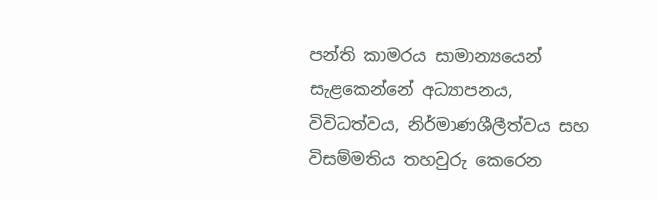පන්ති කාමරය සාමාන්‍යයෙන් සැළකෙන්නේ අධ්‍යාපනය, විවිධත්වය, නිර්මාණශීලීත්වය සහ විසම්මතිය තහවුරු කෙරෙන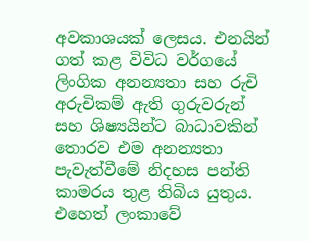අවකාශයක් ලෙසය. එනයින් ගත් කළ විවිධ වර්ගයේ ලිංගික අනන්‍යතා සහ රුචි අරුචිකම් ඇති ගුරුවරුන් සහ ශිෂ්‍යයින්ට බාධාවකින් තොරව එම අනන්‍යතා පැවැත්වීමේ නිදහස පන්ති කාමරය තුළ තිබිය යුතුය. එහෙත් ලංකාවේ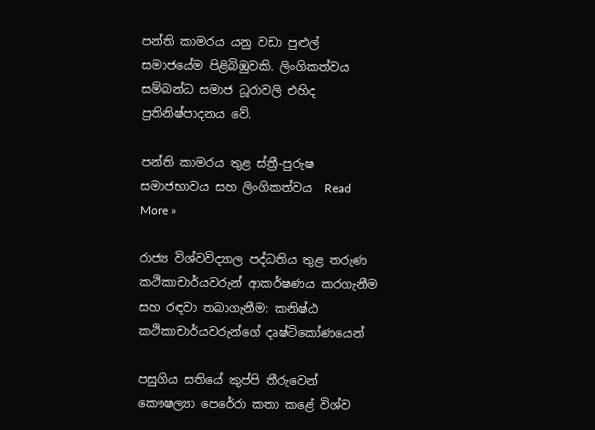පන්ති කාමරය යනු වඩා පුළුල් සමාජයේම පිළිබිඹුවකි. ලිංගිකත්වය සම්බන්ධ සමාජ ධූරාවලි එහිද ප්‍රතිනිෂ්පාදනය වේ.

පන්ති කාමරය තුළ ස්ත්‍රී-පුරුෂ සමාජභාවය සහ ලිංගිකත්වය  Read More »

රාජ්‍ය විශ්වවිද්‍යාල පද්ධතිය තුළ තරුණ කථිකාචාර්යවරුන් ආකර්ෂණය කරගැනීම සහ රඳවා තබාගැනීම: කනිෂ්ඨ කථිකාචාර්යවරුන්ගේ දෘෂ්ටිකෝණයෙන්

පසුගිය සතියේ කුප්පි තීරුවෙන් කෞෂල්‍යා පෙරේරා කතා කළේ විශ්ව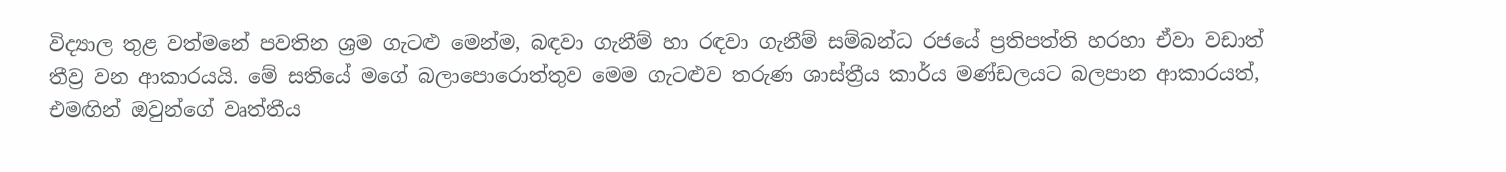විද්‍යාල තුළ වත්මනේ පවතින ශ්‍රම ගැටළු මෙන්ම, බඳවා ගැනීම් හා රඳවා ගැනීම් සම්බන්ධ රජයේ ප්‍රතිපත්ති හරහා ඒවා වඩාත් තීව්‍ර වන ආකාරයයි. මේ සතියේ මගේ බලාපොරොත්තුව මෙම ගැටළුව තරුණ ශාස්ත්‍රීය කාර්ය මණ්ඩලයට බලපාන ආකාරයත්, එමඟින් ඔවුන්ගේ වෘත්තීය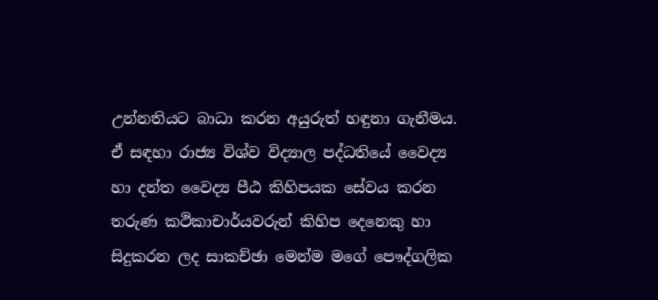උන්නතියට බාධා කරන අයුරුත් හඳුනා ගැනීමය. ඒ සඳහා රාජ්‍ය විශ්ව විද්‍යාල පද්ධතියේ වෛද්‍ය හා දන්ත වෛද්‍ය පීඨ කිහිපයක සේවය කරන තරුණ කථිකාචාර්යවරුන් කිහිප දෙනෙකු හා සිදුකරන ලද සාකච්ඡා මෙන්ම මගේ පෞද්ගලික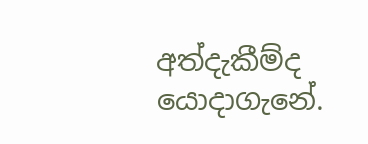අත්දැකීම්ද යොදාගැනේ.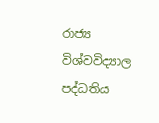රාජ්‍ය විශ්වවිද්‍යාල පද්ධතිය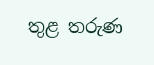තුළ තරුණ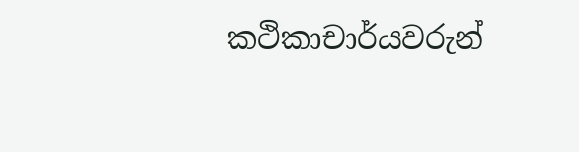කථිකාචාර්යවරුන්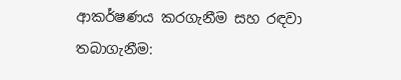ආකර්ෂණය කරගැනීම සහ රඳවා තබාගැනීම: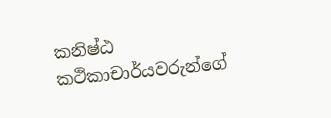කනිෂ්ඨ කථිකාචාර්යවරුන්ගේ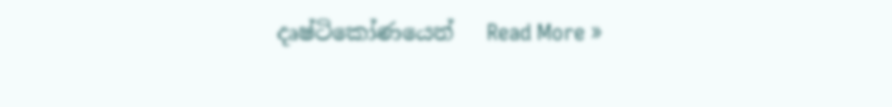දෘෂ්ටිකෝණයෙන්   Read More »